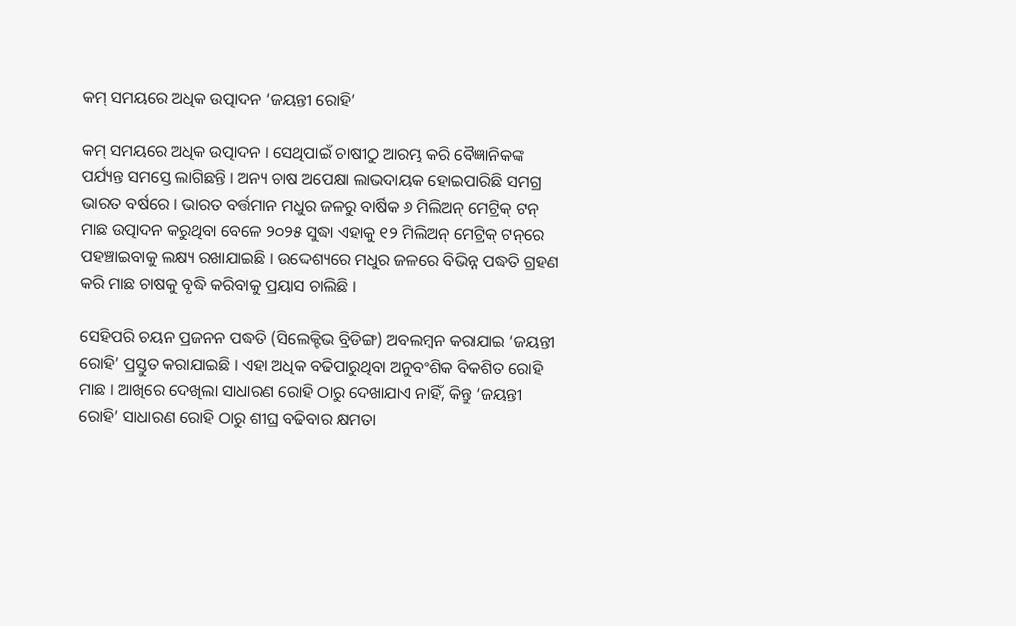କମ୍ ସମୟରେ ଅଧିକ ଉତ୍ପାଦନ ‘ଜୟନ୍ତୀ ରୋହି’

କମ୍ ସମୟରେ ଅଧିକ ଉତ୍ପାଦନ । ସେଥିପାଇଁ ଚାଷୀଠୁ ଆରମ୍ଭ କରି ବୈଜ୍ଞାନିକଙ୍କ ପର୍ଯ୍ୟନ୍ତ ସମସ୍ତେ ଲାଗିଛନ୍ତି । ଅନ୍ୟ ଚାଷ ଅପେକ୍ଷା ଲାଭଦାୟକ ହୋଇପାରିଛି ସମଗ୍ର ଭାରତ ବର୍ଷରେ । ଭାରତ ବର୍ତ୍ତମାନ ମଧୁର ଜଳରୁ ବାର୍ଷିକ ୬ ମିଲିଅନ୍ ମେଟ୍ରିକ୍ ଟନ୍ ମାଛ ଉତ୍ପାଦନ କରୁଥିବା ବେଳେ ୨୦୨୫ ସୁଦ୍ଧା ଏହାକୁ ୧୨ ମିଲିଅନ୍ ମେଟ୍ରିକ୍ ଟନ୍‌ରେ ପହଞ୍ଚାଇବାକୁ ଲକ୍ଷ୍ୟ ରଖାଯାଇଛି । ଉଦ୍ଦେଶ୍ୟରେ ମଧୁର ଜଳରେ ବିଭିନ୍ନ ପଦ୍ଧତି ଗ୍ରହଣ କରି ମାଛ ଚାଷକୁ ବୃଦ୍ଧି କରିବାକୁ ପ୍ରୟାସ ଚାଲିଛି ।

ସେହିପରି ଚୟନ ପ୍ରଜନନ ପଦ୍ଧତି (ସିଲେକ୍ଟିଭ ବ୍ରିଡିଙ୍ଗ) ଅବଲମ୍ବନ କରାଯାଇ ‘ଜୟନ୍ତୀ ରୋହି’ ପ୍ରସ୍ତୁତ କରାଯାଇଛି । ଏହା ଅଧିକ ବଢିପାରୁଥିବା ଅନୁବଂଶିକ ବିକଶିତ ରୋହି ମାଛ । ଆଖିରେ ଦେଖିଲା ସାଧାରଣ ରୋହି ଠାରୁ ଦେଖାଯାଏ ନାହିଁ, କିନ୍ତୁ ‘ଜୟନ୍ତୀ ରୋହି’ ସାଧାରଣ ରୋହି ଠାରୁ ଶୀଘ୍ର ବଢିବାର କ୍ଷମତା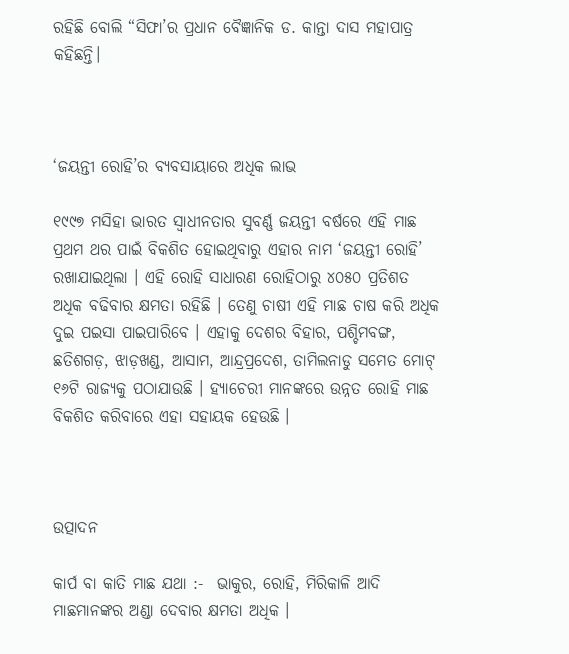ରହିଛି ବୋଲି “ସିଫା’ର ପ୍ରଧାନ ବୈଜ୍ଞାନିକ ଡ. କାନ୍ତା ଦାସ ମହାପାତ୍ର କହିଛନ୍ତି।



‘ଜୟନ୍ତୀ ରୋହି’ର ବ୍ୟବସାୟାରେ ଅଧିକ ଲାଭ

୧୯୯୭ ମସିହା ଭାରତ ସ୍ଵାଧୀନତାର ସୁବର୍ଣ୍ଣ ଜୟନ୍ତୀ ବର୍ଷରେ ଏହି ମାଛ ପ୍ରଥମ ଥର ପାଇଁ ବିକଶିତ ହୋଇଥିବାରୁ ଏହାର ନାମ ‘ଜୟନ୍ତୀ ରୋହି’ ରଖାଯାଇଥିଲା । ଏହି ରୋହି ସାଧାରଣ ରୋହିଠାରୁ ୪୦୫୦ ପ୍ରତିଶତ ଅଧିକ ବଢିବାର କ୍ଷମତା ରହିଛି । ତେଣୁ ଚାଷୀ ଏହି ମାଛ ଚାଷ କରି ଅଧିକ ଦୁଇ ପଇସା ପାଇପାରିବେ । ଏହାକୁ ଦେଶର ବିହାର, ପଶ୍ଚିମବଙ୍ଗ, ଛତିଶଗଡ଼, ଝାଡ଼ଖଣ୍ଡ, ଆସାମ, ଆନ୍ଦ୍ରପ୍ରଦେଶ, ତାମିଲନାଡୁ ସମେତ ମୋଟ୍ ୧୬ଟି ରାଜ୍ୟକୁ ପଠାଯାଉଛି । ହ୍ୟାଚେରୀ ମାନଙ୍କରେ ଉନ୍ନତ ରୋହି ମାଛ ବିକଶିତ କରିବାରେ ଏହା ସହାୟକ ହେଉଛି ।



ଉତ୍ପାଦନ

କାର୍ପ ବା କାତି ମାଛ ଯଥା :-  ଭାକୁର, ରୋହି, ମିରିକାଳି ଆଦି ମାଛମାନଙ୍କର ଅଣ୍ଡା ଦେବାର କ୍ଷମତା ଅଧିକ ।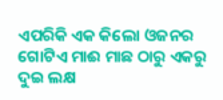ଏପରିକି ଏକ କିଲୋ ଓଜନର ଗୋଟିଏ ମାଈ ମାଛ ଠାରୁ ଏକରୁ ଦୁଇ ଲକ୍ଷ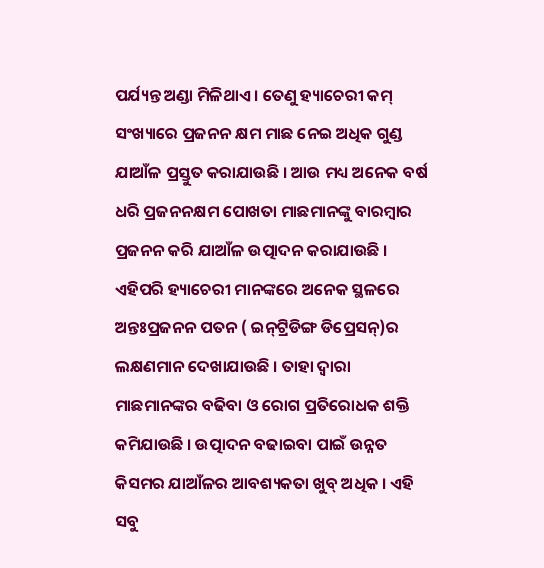ପର୍ଯ୍ୟନ୍ତ ଅଣ୍ଡା ମିଳିଥାଏ । ତେଣୁ ହ୍ୟାଚେରୀ କମ୍ ସଂଖ୍ୟାରେ ପ୍ରଜନନ କ୍ଷମ ମାଛ ନେଇ ଅଧିକ ଗୁଣ୍ଡ ଯାଆଁଳ ପ୍ରସ୍ତୁତ କରାଯାଉଛି । ଆଉ ମଧ୍ୟ ଅନେକ ବର୍ଷ ଧରି ପ୍ରଜନନକ୍ଷମ ପୋଖତା ମାଛମାନଙ୍କୁ ବାରମ୍ବାର ପ୍ରଜନନ କରି ଯାଆଁଳ ଉତ୍ପାଦନ କରାଯାଉଛି । ଏହିପରି ହ୍ୟାଚେରୀ ମାନଙ୍କରେ ଅନେକ ସ୍ଥଳରେ ଅନ୍ତଃପ୍ରଜନନ ପତନ ( ଇନ୍‌ଟ୍ରିଡିଙ୍ଗ ଡିପ୍ରେସନ୍)ର ଲକ୍ଷଣମାନ ଦେଖାଯାଉଛି । ତାହା ଦ୍ଵାରା ମାଛମାନଙ୍କର ବଢିବା ଓ ରୋଗ ପ୍ରତିରୋଧକ ଶକ୍ତି କମିଯାଉଛି । ଉତ୍ପାଦନ ବଢାଇବା ପାଇଁ ଉନ୍ନତ କିସମର ଯାଆଁଳର ଆବଶ୍ୟକତା ଖୁବ୍ ଅଧିକ । ଏହି ସବୁ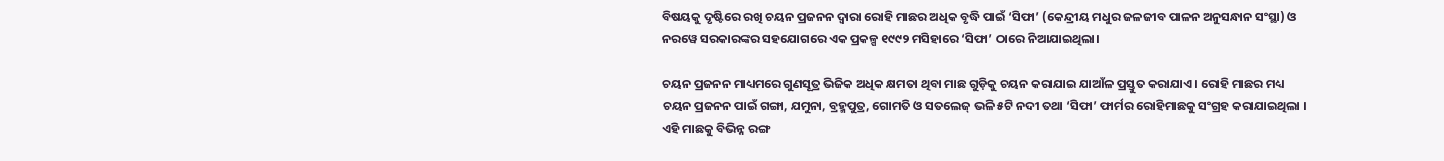ବିଷୟକୁ ଦୃଷ୍ଟିରେ ରଖି ଚୟନ ପ୍ରଜନନ ଦ୍ଵାରା ରୋହି ମାଛର ଅଧିକ ବୃଦ୍ଧି ପାଇଁ ‘ସିଫା’ (କେନ୍ଦ୍ରୀୟ ମଧୁର ଜଳଜୀବ ପାଳନ ଅନୁସନ୍ଧାନ ସଂସ୍ଥା) ଓ ନରୱେ ସରକାରଙ୍କର ସହଯୋଗରେ ଏକ ପ୍ରକଳ୍ପ ୧୯୯୨ ମସିହାରେ ‘ସିଫା’ ଠାରେ ନିଆଯାଇଥିଲା।

ଚୟନ ପ୍ରଜନନ ମାଧ୍ୟମରେ ଗୁଣସୂତ୍ର ଭିଜିକ ଅଧିକ କ୍ଷମତା ଥିବା ମାଛ ଗୁଡ଼ିକୁ ଚୟନ କରାଯାଇ ଯାଆଁଳ ପ୍ରସ୍ତୁତ କରାଯାଏ । ରୋହି ମାଛର ମଧ୍ୟ ଚୟନ ପ୍ରଜନନ ପାଇଁ ଗଙ୍ଗା, ଯମୁନା, ବ୍ରହ୍ମପୁତ୍ର, ଗୋମତି ଓ ସତଲେଜ୍ ଭଳି ୫ଟି ନଦୀ ତଥା ‘ସିଫା’ ଫାର୍ମର ରୋହିମାଛକୁ ସଂଗ୍ରହ କରାଯାଇଥିଲା । ଏହି ମାଛକୁ ବିଭିନ୍ନ ରଙ୍ଗ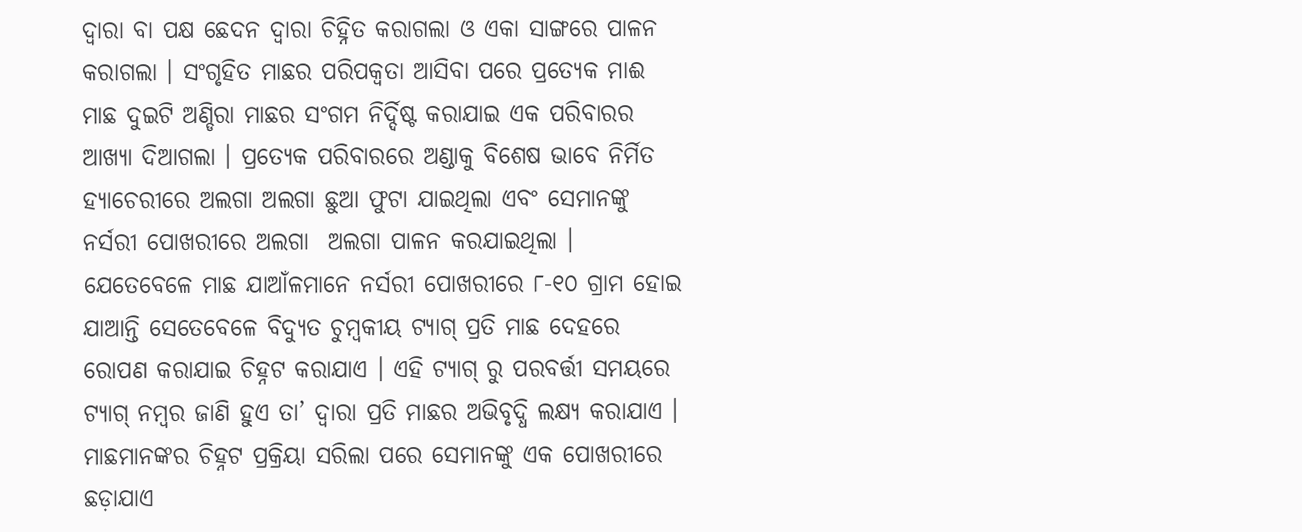ଦ୍ଵାରା ବା ପକ୍ଷ ଛେଦନ ଦ୍ଵାରା ଚିହ୍ନିତ କରାଗଲା ଓ ଏକା ସାଙ୍ଗରେ ପାଳନ କରାଗଲା । ସଂଗୃହିତ ମାଛର ପରିପକ୍ଵତା ଆସିବା ପରେ ପ୍ରତ୍ୟେକ ମାଈ ମାଛ ଦୁଇଟି ଅଣ୍ଡିରା ମାଛର ସଂଗମ ନିର୍ଦ୍ଦିଷ୍ଟ କରାଯାଇ ଏକ ପରିବାରର ଆଖ୍ୟା ଦିଆଗଲା । ପ୍ରତ୍ୟେକ ପରିବାରରେ ଅଣ୍ଡାକୁ ବିଶେଷ ଭାବେ ନିର୍ମିତ ହ୍ୟାଚେରୀରେ ଅଲଗା ଅଲଗା ଛୁଆ ଫୁଟା ଯାଇଥିଲା ଏବଂ ସେମାନଙ୍କୁ ନର୍ସରୀ ପୋଖରୀରେ ଅଲଗା  ଅଲଗା ପାଳନ କରଯାଇଥିଲା । ଯେତେବେଳେ ମାଛ ଯାଆଁଳମାନେ ନର୍ସରୀ ପୋଖରୀରେ ୮-୧୦ ଗ୍ରାମ ହୋଇ ଯାଆନ୍ତି ସେତେବେଳେ ବିଦ୍ୟୁତ ଚୁମ୍ବକୀୟ ଟ୍ୟାଗ୍ ପ୍ରତି ମାଛ ଦେହରେ ରୋପଣ କରାଯାଇ ଚିହ୍ନଟ କରାଯାଏ । ଏହି ଟ୍ୟାଗ୍ ରୁ ପରବର୍ତ୍ତୀ ସମୟରେ ଟ୍ୟାଗ୍ ନମ୍ବର ଜାଣି ହୁଏ ତା’ ଦ୍ଵାରା ପ୍ରତି ମାଛର ଅଭିବୃଦ୍ଧି ଲକ୍ଷ୍ୟ କରାଯାଏ । ମାଛମାନଙ୍କର ଚିହ୍ନଟ ପ୍ରକ୍ରିୟା ସରିଲା ପରେ ସେମାନଙ୍କୁ ଏକ ପୋଖରୀରେ ଛଡ଼ାଯାଏ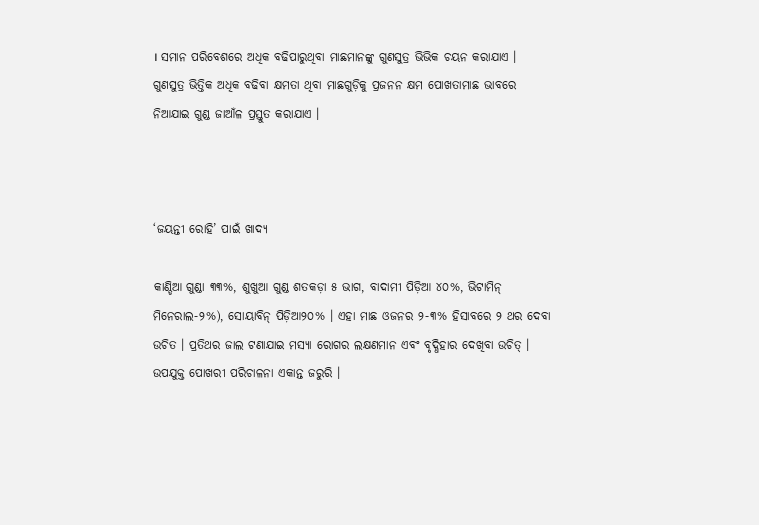। ସମାନ ପରିବେଶରେ ଅଧିକ ବଢିପାରୁଥିବା ମାଛମାନଙ୍କୁ ଗୁଣସୁତ୍ର ଭିଭିକ ଚୟନ କରାଯାଏ । ଗୁଣସୁତ୍ର ଭିତ୍ତିକ ଅଧିକ ବଢିବା କ୍ଷମତା ଥିବା ମାଛଗୁଡ଼ିକୁ ପ୍ରଜନନ କ୍ଷମ ପୋଖତାମାଛ ଭାବରେ ନିଆଯାଇ ଗୁଣ୍ଡ ଜାଆଁଳ ପ୍ରସ୍ତୁତ କରାଯାଏ ।



‘ଜୟନ୍ତୀ ରୋହି’ ପାଇଁ ଖାଦ୍ୟ

କାଣ୍ଡିଆ ଗୁଣ୍ଡା ୩୩%, ଶୁଖୁଆ ଗୁଣ୍ଡ ଶତକଡ଼ା ୫ ଭାଗ, ବାଦାମୀ ପିଡ଼ିଆ ୪୦%, ଭିଟାମିନ୍ ମିନେରାଲ-୨%), ସୋୟାବିନ୍‌ ପିଡ଼ିଆ୨୦% । ଏହା ମାଛ ଓଜନର ୨-୩% ହିସାବରେ ୨ ଥର ଦେବା ଉଚିତ । ପ୍ରତିଥର ଜାଲ ଟଣାଯାଇ ମସ୍ୟା ରୋଗର ଲକ୍ଷଣମାନ ଏବଂ ବୃଦ୍ଧିହାର ଦେଖିବା ଉଚିତ୍ । ଉପଯୁକ୍ତ ପୋଖରୀ ପରିଚାଳନା ଏକାନ୍ତ ଜରୁରି ।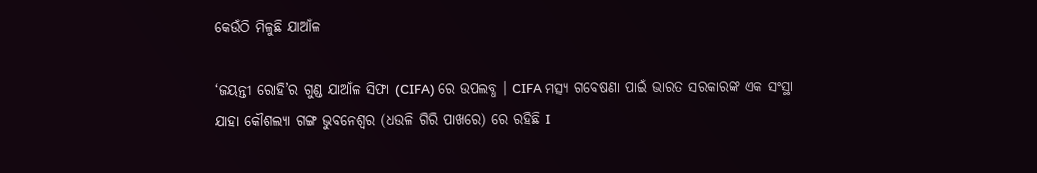କେଉଁଠି ମିଳୁଛି ଯାଆଁଳ

‘ଜୟନ୍ତୀ ରୋହି’ର ଗୁଣ୍ଡ ଯାଆଁଳ ସିଫା (CIFA) ରେ ଉପଲବ୍ଧ । CIFA ମତ୍ସ୍ୟ ଗବେଷଣା ପାଇଁ ଭାରତ ସରକାରଙ୍କ ଏକ ସଂସ୍ଥା ଯାହା କୌଶଲ୍ୟା ଗଙ୍ଗ ଭୁବନେଶ୍ୱର (ଧଉଳି ଗିରି ପାଖରେ) ରେ ରହିଛି I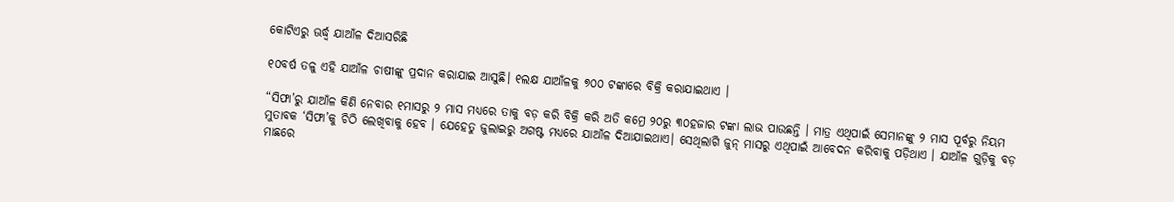କୋଟିଏରୁ ଊର୍ଦ୍ଧ୍ଵ ଯାଆଁଳ ଦିଆସରିଛି

୧୦ବର୍ଷ ତଳୁ ଏହି ଯାଆଁଳ ଚାଷୀଙ୍କୁ ପ୍ରଦାନ କରାଯାଇ ଆସୁଛି। ୧ଲକ୍ଷ ଯାଆଁଳକୁ ୭୦୦ ଟଙ୍କାରେ ବିକ୍ରି କରାଯାଇଥାଏ ।

“ସିଫା’ରୁ ଯାଆଁଳ କିଣି ନେବାର ୧ମାସରୁ ୨ ମାସ ମଧ୍ୟରେ ତାକୁ ବଡ଼ କରି ବିକ୍ରି କରି ଅତି କମ୍ରେ ୨୦ରୁ ୩୦ହଜାର ଟଙ୍କା ଲାଭ ପାଉଛନ୍ତି । ମାତ୍ର ଏଥିପାଇଁ ସେମାନଙ୍କୁ ୨ ମାସ ପୂର୍ବରୁ ନିୟମ ମୁତାବକ ‘ସିଫା’କୁ ଚିଠି ଲେଖିବାକୁ ହେବ । ଯେହେତୁ ଜୁଲାଇରୁ ଅଗଷ୍ଟ ମଧ୍ୟରେ ଯାଆଁଳ ଦିଆଯାଇଥାଏ। ସେଥିଲାଗି ଜୁନ୍ ମାସରୁ ଏଥିପାଇଁ ଆବେଦନ କରିବାକୁ ପଡ଼ିଥାଏ । ଯାଆଁଳ ଗୁଡ଼ିକୁ ବଡ଼ ମାଛରେ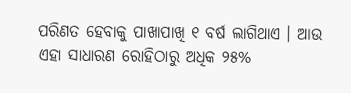ପରିଣତ ହେବାକୁ ପାଖାପାଖି ୧ ବର୍ଷ ଲାଗିଥାଏ । ଆଉ ଏହା ସାଧାରଣ ରୋହିଠାରୁ ଅଧିକ ୨୫%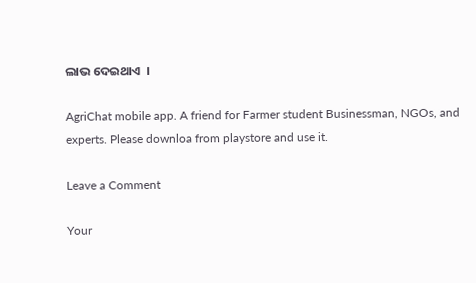ଲାଭ ଦେଇଥାଏ  ।

AgriChat mobile app. A friend for Farmer student Businessman, NGOs, and experts. Please downloa from playstore and use it.

Leave a Comment

Your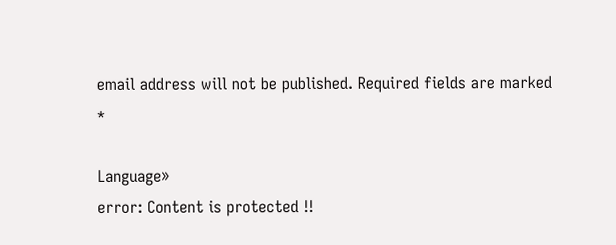email address will not be published. Required fields are marked *

Language»
error: Content is protected !!